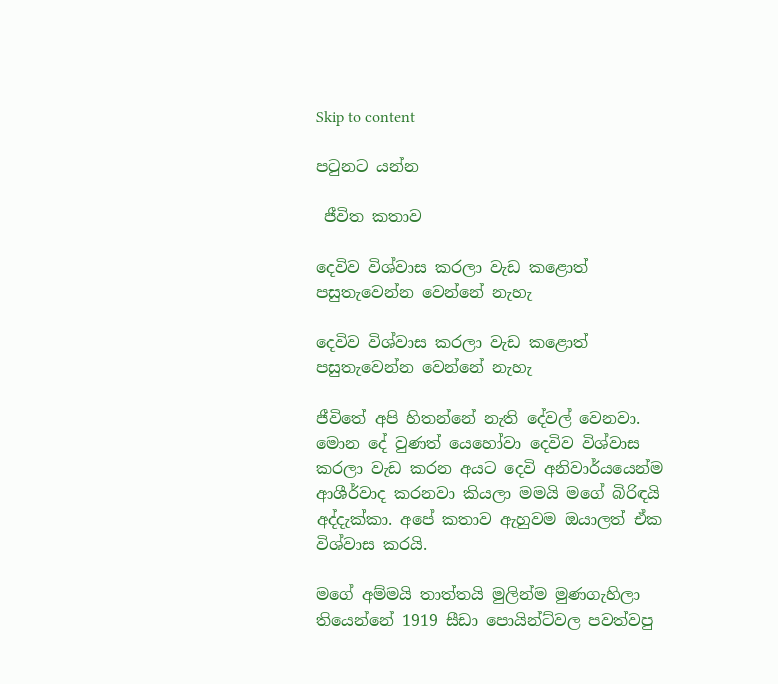Skip to content

පටුනට යන්න

 ජීවිත කතාව

දෙවිව විශ්වාස කරලා වැඩ කළොත් පසුතැවෙන්න වෙන්නේ නැහැ

දෙවිව විශ්වාස කරලා වැඩ කළොත් පසුතැවෙන්න වෙන්නේ නැහැ

ජීවිතේ අපි හිතන්නේ නැති දේවල් වෙනවා. මොන දේ වුණත් යෙහෝවා දෙවිව විශ්වාස කරලා වැඩ කරන අයට දෙවි අනිවාර්යයෙන්ම ආශීර්වාද කරනවා කියලා මමයි මගේ බිරිඳයි අද්දැක්කා. අපේ කතාව ඇහුවම ඔයාලත් ඒක විශ්වාස කරයි.

මගේ අම්මයි තාත්තයි මුලින්ම මුණගැහිලා තියෙන්නේ 1919 සීඩා පොයින්ට්වල පවත්වපු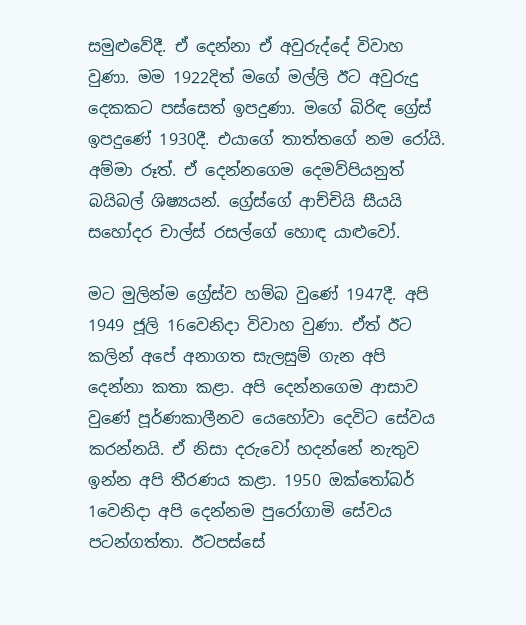සමුළුවේදී. ඒ දෙන්නා ඒ අවුරුද්දේ විවාහ වුණා. මම 1922දිත් මගේ මල්ලි ඊට අවුරුදු දෙකකට පස්සෙත් ඉපදුණා. මගේ බිරිඳ ග්‍රේස් ඉපදුණේ 1930දී. එයාගේ තාත්තගේ නම රෝයි. අම්මා රූත්. ඒ දෙන්නගෙම දෙමව්පියනුත් බයිබල් ශිෂ්‍යයන්. ග්‍රේස්ගේ ආච්චියි සීයයි සහෝදර චාල්ස් රසල්ගේ හොඳ යාළුවෝ.

මට මුලින්ම ග්‍රේස්ව හම්බ වුණේ 1947දී. අපි 1949 ජූලි 16වෙනිදා විවාහ වුණා. ඒත් ඊට කලින් අපේ අනාගත සැලසුම් ගැන අපි දෙන්නා කතා කළා. අපි දෙන්නගෙම ආසාව වුණේ පූර්ණකාලීනව යෙහෝවා දෙවිට සේවය කරන්නයි. ඒ නිසා දරුවෝ හදන්නේ නැතුව ඉන්න අපි තීරණය කළා. 1950 ඔක්තෝබර් 1වෙනිදා අපි දෙන්නම පුරෝගාමි සේවය පටන්ගත්තා. ඊටපස්සේ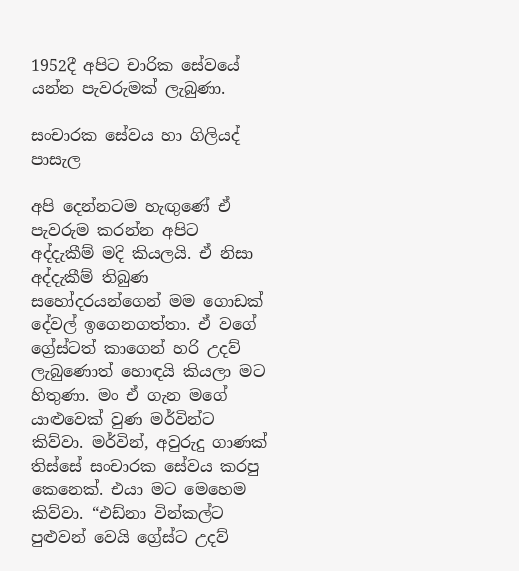1952දී අපිට චාරික සේවයේ යන්න පැවරුමක් ලැබුණා.

සංචාරක සේවය හා ගිලියද් පාසැල

අපි දෙන්නටම හැඟුණේ ඒ පැවරුම කරන්න අපිට අද්දැකීම් මදි කියලයි. ඒ නිසා අද්දැකීම් තිබුණ සහෝදරයන්ගෙන් මම ගොඩක් දේවල් ඉගෙනගත්තා. ඒ වගේ ග්‍රේස්ටත් කාගෙන් හරි උදව් ලැබුණොත් හොඳයි කියලා මට හිතුණා. මං ඒ ගැන මගේ යාළුවෙක් වුණ මර්වින්ට කිව්වා. මර්වින්, අවුරුදු ගාණක් තිස්සේ සංචාරක සේවය කරපු කෙනෙක්. එයා මට මෙහෙම කිව්වා. “එඩ්නා වින්කල්ට පුළුවන් වෙයි ග්‍රේස්ට උදව්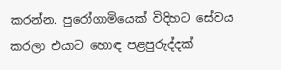කරන්න. පුරෝගාමියෙක් විදිහට සේවය කරලා එයාට හොඳ පළපුරුද්දක්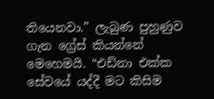තියෙනවා.” ලැබුණ පුහුණුව ගැන ග්‍රේස් කියන්නේ මෙහෙමයි. “එඩ්නා එක්ක සේවයේ යද්දී මට කිසිම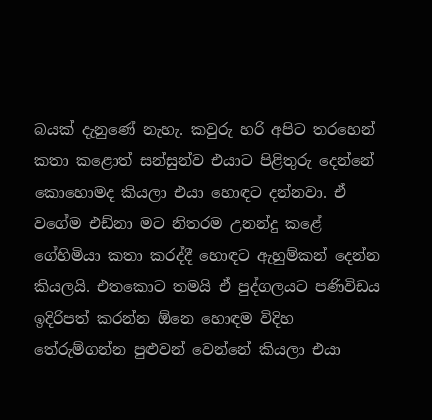බයක් දැනුණේ නැහැ. කවුරු හරි අපිට තරහෙන් කතා කළොත් සන්සුන්ව එයාට පිළිතුරු දෙන්නේ කොහොමද කියලා එයා හොඳට දන්නවා. ඒ වගේම එඩ්නා මට නිතරම උනන්දු කළේ ගේහිමියා කතා කරද්දී හොඳට ඇහුම්කන් දෙන්න කියලයි. එතකොට තමයි ඒ පුද්ගලයට පණිවිඩය ඉදිරිපත් කරන්න ඕනෙ හොඳම විදිහ තේරුම්ගන්න පුළුවන් වෙන්නේ කියලා එයා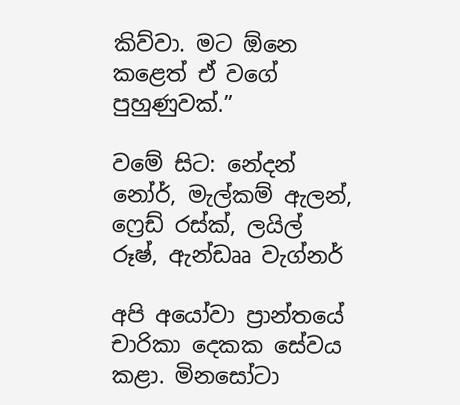කිව්වා. මට ඕනෙ කළෙත් ඒ වගේ පුහුණුවක්.”

වමේ සිට: නේදන් නෝර්, මැල්කම් ඇලන්, ෆ්‍රෙඩ් රස්ක්, ලයිල් රූෂ්, ඇන්ඩෲ වැග්නර්

අපි අයෝවා ප්‍රාන්තයේ චාරිකා දෙකක සේවය කළා. මිනසෝටා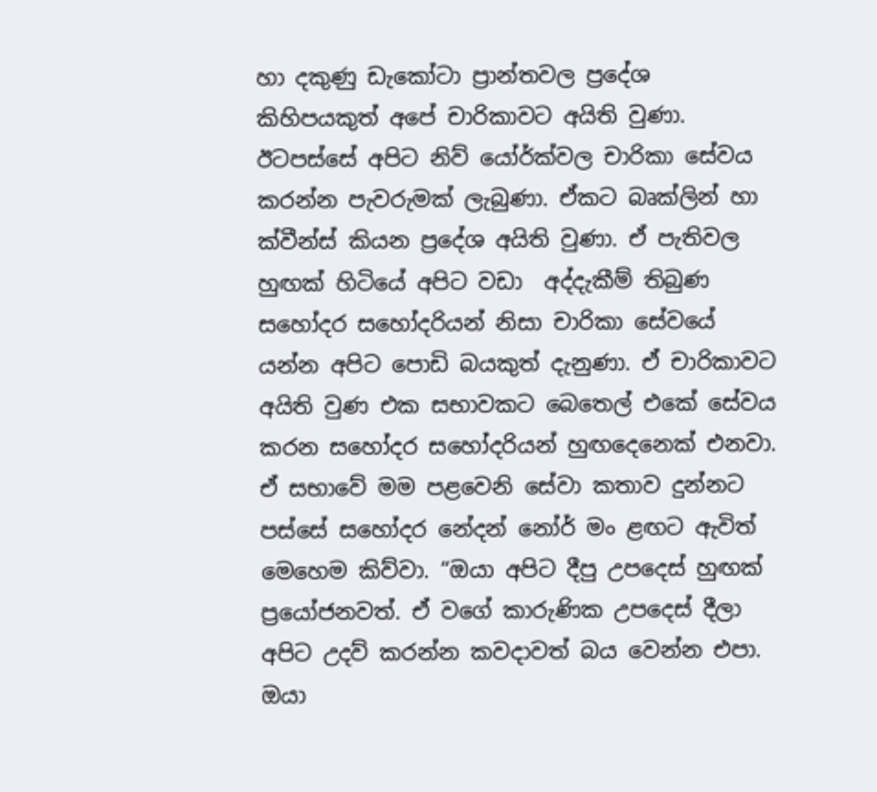හා දකුණු ඩැකෝටා ප්‍රාන්තවල ප්‍රදේශ කිහිපයකුත් අපේ චාරිකාවට අයිති වුණා. ඊටපස්සේ අපිට නිව් යෝර්ක්වල චාරිකා සේවය කරන්න පැවරුමක් ලැබුණා. ඒකට බෘක්ලින් හා ක්වීන්ස් කියන ප්‍රදේශ අයිති වුණා. ඒ පැතිවල හුඟක් හිටියේ අපිට වඩා  අද්දැකීම් තිබුණ සහෝදර සහෝදරියන් නිසා චාරිකා සේවයේ යන්න අපිට පොඩි බයකුත් දැනුණා. ඒ චාරිකාවට අයිති වුණ එක සභාවකට බෙතෙල් එකේ සේවය කරන සහෝදර සහෝදරියන් හුඟදෙනෙක් එනවා. ඒ සභාවේ මම පළවෙනි සේවා කතාව දුන්නට පස්සේ සහෝදර නේදන් නෝර් මං ළඟට ඇවිත් මෙහෙම කිව්වා. “ඔයා අපිට දීපු උපදෙස් හුඟක් ප්‍රයෝජනවත්. ඒ වගේ කාරුණික උපදෙස් දීලා අපිට උදව් කරන්න කවදාවත් බය වෙන්න එපා. ඔයා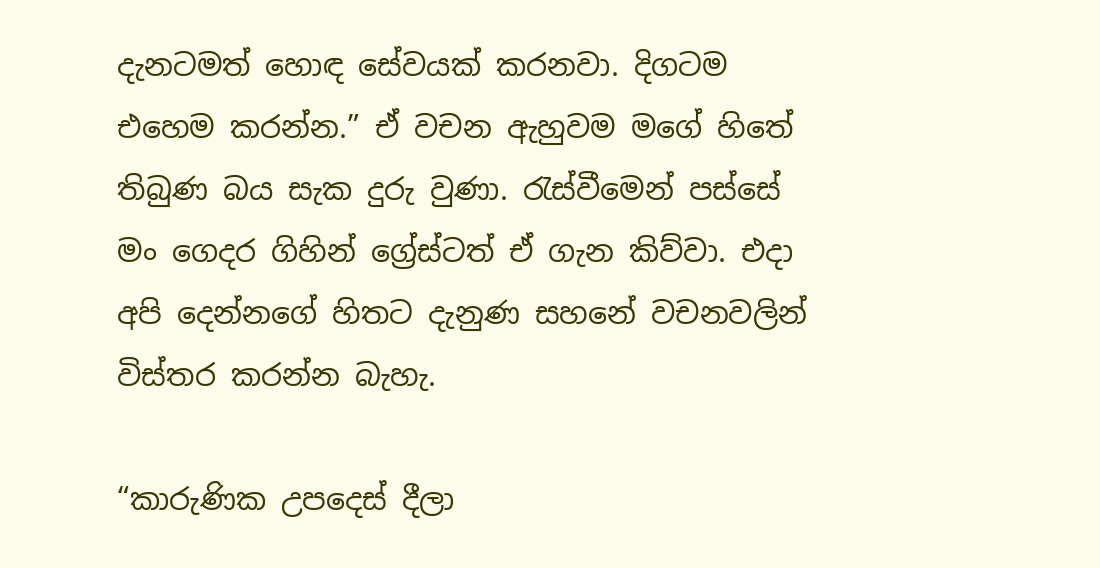දැනටමත් හොඳ සේවයක් කරනවා. දිගටම එහෙම කරන්න.” ඒ වචන ඇහුවම මගේ හිතේ තිබුණ බය සැක දුරු වුණා. රැස්වීමෙන් පස්සේ මං ගෙදර ගිහින් ග්‍රේස්ටත් ඒ ගැන කිව්වා. එදා අපි දෙන්නගේ හිතට දැනුණ සහනේ වචනවලින් විස්තර කරන්න බැහැ.

“කාරුණික උපදෙස් දීලා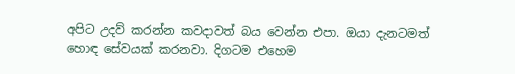අපිට උදව් කරන්න කවදාවත් බය වෙන්න එපා. ඔයා දැනටමත් හොඳ සේවයක් කරනවා. දිගටම එහෙම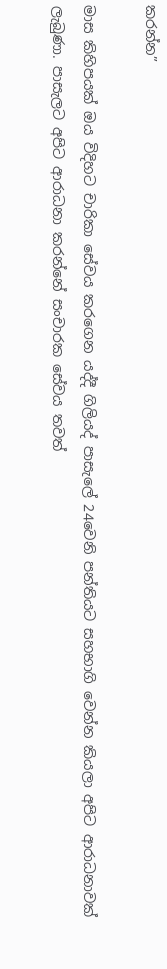කරන්න”

මාස කිහිපයක් ඔය විදිහට චාරිකා සේවය කරගෙන යද්දී ගිලියද් පාසැලේ 24වෙනි පන්තියට සහභාගි වෙන්න කියලා අපිට ආරාධනාවක් ලැබුණා. පාසැලට අපිට ආරාධනා කරන්නේ සංචාරක සේවය තවත්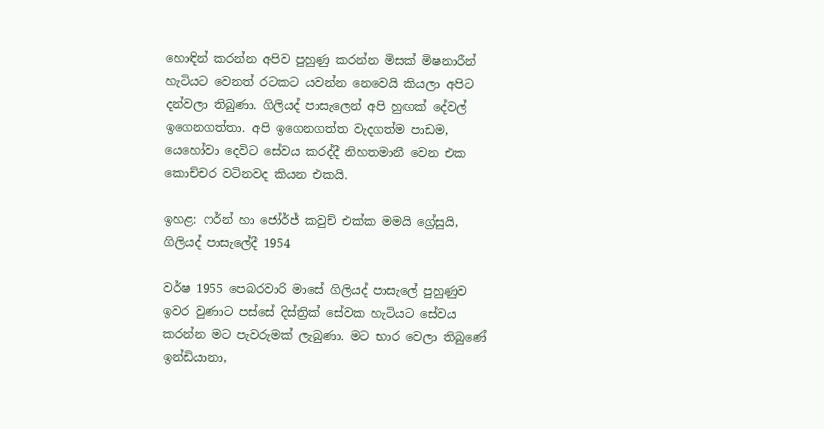හොඳින් කරන්න අපිව පුහුණු කරන්න මිසක් මිෂනාරීන් හැටියට වෙනත් රටකට යවන්න නෙවෙයි කියලා අපිට දන්වලා තිබුණා. ගිලියද් පාසැලෙන් අපි හුඟක් දේවල් ඉගෙනගත්තා. අපි ඉගෙනගත්ත වැදගත්ම පාඩම, යෙහෝවා දෙවිට සේවය කරද්දී නිහතමානී වෙන එක කොච්චර වටිනවද කියන එකයි.

ඉහළ: ෆර්න් හා ජෝර්ජ් කවුච් එක්ක මමයි ග්‍රේසුයි, ගිලියද් පාසැලේදී 1954

වර්ෂ 1955 පෙබරවාරි මාසේ ගිලියද් පාසැලේ පුහුණුව ඉවර වුණාට පස්සේ දිස්ත්‍රික් සේවක හැටියට සේවය කරන්න මට පැවරුමක් ලැබුණා. මට භාර වෙලා තිබුණේ ඉන්ඩියානා,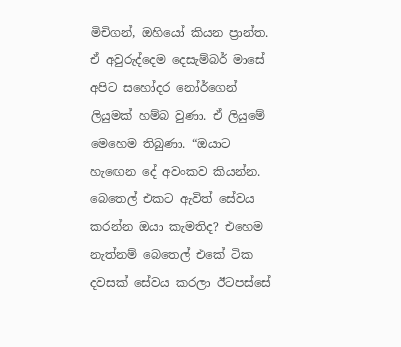මිචිගන්, ඔහියෝ කියන ප්‍රාන්ත. ඒ අවුරුද්දෙම දෙසැම්බර් මාසේ අපිට සහෝදර නෝර්ගෙන් ලියුමක් හම්බ වුණා. ඒ ලියුමේ මෙහෙම තිබුණා. “ඔයාට හැඟෙන දේ අවංකව කියන්න. බෙතෙල් එකට ඇවිත් සේවය කරන්න ඔයා කැමතිද? එහෙම නැත්නම් බෙතෙල් එකේ ටික දවසක් සේවය කරලා ඊටපස්සේ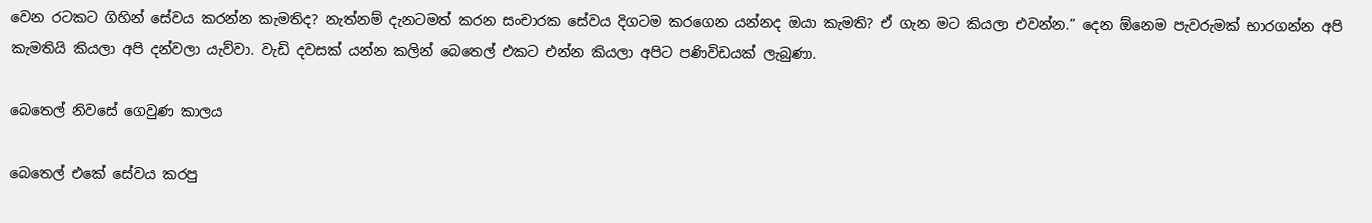වෙන රටකට ගිහින් සේවය කරන්න කැමතිද? නැත්නම් දැනටමත් කරන සංචාරක සේවය දිගටම කරගෙන යන්නද ඔයා කැමති? ඒ ගැන මට කියලා එවන්න.” දෙන ඕනෙම පැවරුමක් භාරගන්න අපි කැමතියි කියලා අපි දන්වලා යැව්වා. වැඩි දවසක් යන්න කලින් බෙතෙල් එකට එන්න කියලා අපිට පණිවිඩයක් ලැබුණා.

බෙතෙල් නිවසේ ගෙවුණ කාලය

බෙතෙල් එකේ සේවය කරපු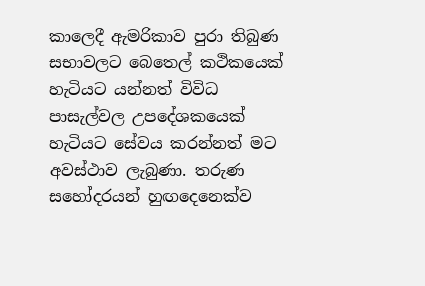කාලෙදී ඇමරිකාව පුරා තිබුණ සභාවලට බෙතෙල් කථිකයෙක් හැටියට යන්නත් විවිධ පාසැල්වල උපදේශකයෙක් හැටියට සේවය කරන්නත් මට අවස්ථාව ලැබුණා. තරුණ සහෝදරයන් හුඟදෙනෙක්ව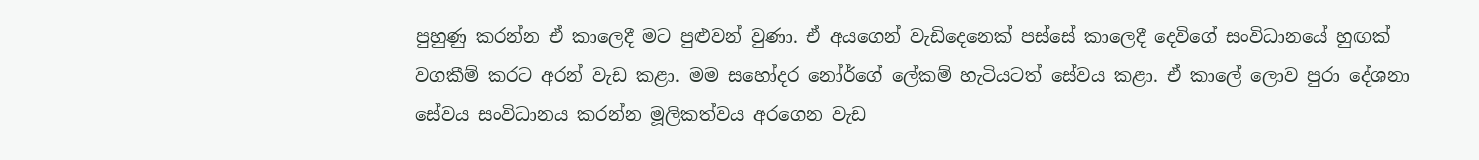පුහුණු කරන්න ඒ කාලෙදී මට පුළුවන් වුණා. ඒ අයගෙන් වැඩිදෙනෙක් පස්සේ කාලෙදී දෙවිගේ සංවිධානයේ හුඟක් වගකීම් කරට අරන් වැඩ කළා. මම සහෝදර නෝර්ගේ ලේකම් හැටියටත් සේවය කළා. ඒ කාලේ ලොව පුරා දේශනා සේවය සංවිධානය කරන්න මූලිකත්වය අරගෙන වැඩ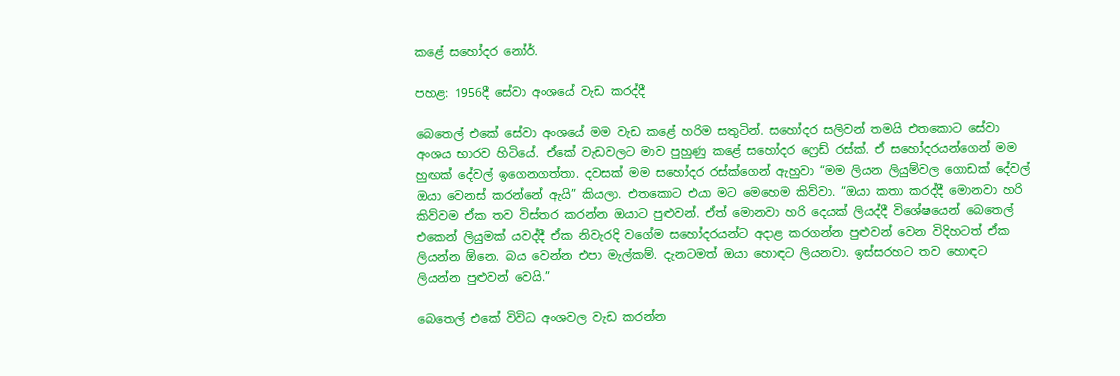කළේ සහෝදර නෝර්.

පහළ: 1956දී සේවා අංශයේ වැඩ කරද්දී

බෙතෙල් එකේ සේවා අංශයේ මම වැඩ කළේ හරිම සතුටින්. සහෝදර සලිවන් තමයි එතකොට සේවා අංශය භාරව හිටියේ. ඒකේ වැඩවලට මාව පුහුණු කළේ සහෝදර ෆ්‍රෙඩ් රස්ක්. ඒ සහෝදරයන්ගෙන් මම  හුඟක් දේවල් ඉගෙනගත්තා. දවසක් මම සහෝදර රස්ක්ගෙන් ඇහුවා “මම ලියන ලියුම්වල ගොඩක් දේවල් ඔයා වෙනස් කරන්නේ ඇයි” කියලා. එතකොට එයා මට මෙහෙම කිව්වා. “ඔයා කතා කරද්දී මොනවා හරි කිව්වම ඒක තව විස්තර කරන්න ඔයාට පුළුවන්. ඒත් මොනවා හරි දෙයක් ලියද්දී විශේෂයෙන් බෙතෙල් එකෙන් ලියුමක් යවද්දී ඒක නිවැරදි වගේම සහෝදරයන්ට අදාළ කරගන්න පුළුවන් වෙන විදිහටත් ඒක ලියන්න ඕනෙ. බය වෙන්න එපා මැල්කම්. දැනටමත් ඔයා හොඳට ලියනවා. ඉස්සරහට තව හොඳට ලියන්න පුළුවන් වෙයි.”

බෙතෙල් එකේ විවිධ අංශවල වැඩ කරන්න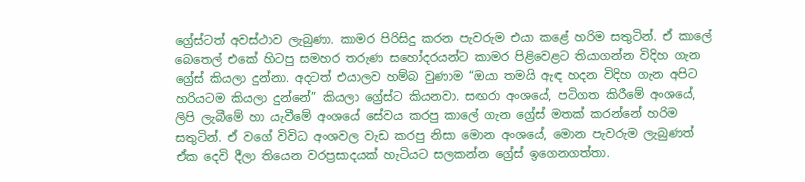ග්‍රේස්ටත් අවස්ථාව ලැබුණා. කාමර පිරිසිදු කරන පැවරුම එයා කළේ හරිම සතුටින්. ඒ කාලේ බෙතෙල් එකේ හිටපු සමහර තරුණ සහෝදරයන්ට කාමර පිළිවෙළට තියාගන්න විදිහ ගැන ග්‍රේස් කියලා දුන්නා. අදටත් එයාලව හම්බ වුණාම “ඔයා තමයි ඇඳ හදන විදිහ ගැන අපිට හරියටම කියලා දුන්නේ” කියලා ග්‍රේස්ට කියනවා. සඟරා අංශයේ, පටිගත කිරීමේ අංශයේ, ලිපි ලැබීමේ හා යැවීමේ අංශයේ සේවය කරපු කාලේ ගැන ග්‍රේස් මතක් කරන්නේ හරිම සතුටින්. ඒ වගේ විවිධ අංශවල වැඩ කරපු නිසා මොන අංශයේ, මොන පැවරුම ලැබුණත් ඒක දෙවි දීලා තියෙන වරප්‍රසාදයක් හැටියට සලකන්න ග්‍රේස් ඉගෙනගත්තා.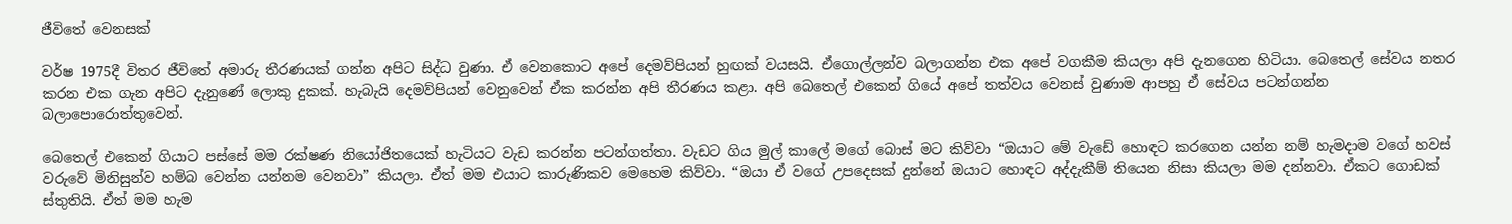ජීවිතේ වෙනසක්

වර්ෂ 1975දී විතර ජීවිතේ අමාරු තීරණයක් ගන්න අපිට සිද්ධ වුණා. ඒ වෙනකොට අපේ දෙමව්පියන් හුඟක් වයසයි. ඒගොල්ලන්ව බලාගන්න එක අපේ වගකීම කියලා අපි දැනගෙන හිටියා. බෙතෙල් සේවය නතර කරන එක ගැන අපිට දැනුණේ ලොකු දුකක්. හැබැයි දෙමව්පියන් වෙනුවෙන් ඒක කරන්න අපි තීරණය කළා. අපි බෙතෙල් එකෙන් ගියේ අපේ තත්වය වෙනස් වුණාම ආපහු ඒ සේවය පටන්ගන්න බලාපොරොත්තුවෙන්.

බෙතෙල් එකෙන් ගියාට පස්සේ මම රක්ෂණ නියෝජිතයෙක් හැටියට වැඩ කරන්න පටන්ගත්තා. වැඩට ගිය මුල් කාලේ මගේ බොස් මට කිව්වා “ඔයාට මේ වැඩේ හොඳට කරගෙන යන්න නම් හැමදාම වගේ හවස් වරුවේ මිනිසුන්ව හම්බ වෙන්න යන්නම වෙනවා” කියලා. ඒත් මම එයාට කාරුණිකව මෙහෙම කිව්වා. “ඔයා ඒ වගේ උපදෙසක් දුන්නේ ඔයාට හොඳට අද්දැකීම් තියෙන නිසා කියලා මම දන්නවා. ඒකට ගොඩක් ස්තුතියි. ඒත් මම හැම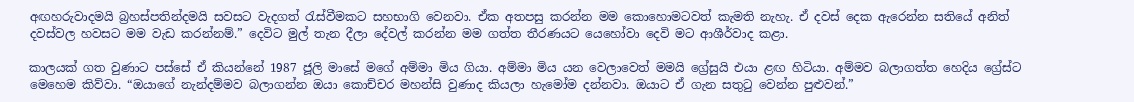අඟහරුවාදමයි බ්‍රහස්පතින්දමයි සවසට වැදගත් රැස්වීමකට සහභාගි වෙනවා. ඒක අතපසු කරන්න මම කොහොමටවත් කැමති නැහැ. ඒ දවස් දෙක ඇරෙන්න සතියේ අනිත් දවස්වල හවසට මම වැඩ කරන්නම්.” දෙවිට මුල් තැන දීලා දේවල් කරන්න මම ගත්ත තීරණයට යෙහෝවා දෙවි මට ආශීර්වාද කළා.

කාලයක් ගත වුණාට පස්සේ ඒ කියන්නේ 1987 ජූලි මාසේ මගේ අම්මා මිය ගියා. අම්මා මිය යන වෙලාවෙත් මමයි ග්‍රේසුයි එයා ළඟ හිටියා. අම්මව බලාගත්ත හෙදිය ග්‍රේස්ට මෙහෙම කිව්වා. “ඔයාගේ නැන්දම්මව බලාගන්න ඔයා කොච්චර මහන්සි වුණාද කියලා හැමෝම දන්නවා. ඔයාට ඒ ගැන සතුටු වෙන්න පුළුවන්.”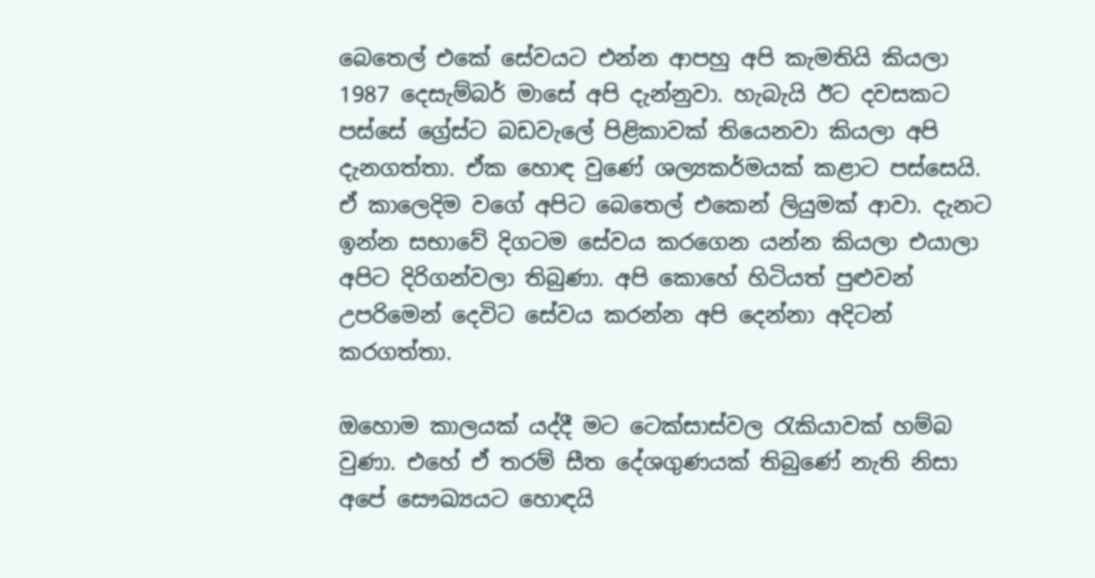බෙතෙල් එකේ සේවයට එන්න ආපහු අපි කැමතියි කියලා 1987 දෙසැම්බර් මාසේ අපි දැන්නුවා. හැබැයි ඊට දවසකට පස්සේ ග්‍රේස්ට බඩවැලේ පිළිකාවක් තියෙනවා කියලා අපි දැනගත්තා. ඒක හොඳ වුණේ ශල්‍යකර්මයක් කළාට පස්සෙයි. ඒ කාලෙදිම වගේ අපිට බෙතෙල් එකෙන් ලියුමක් ආවා. දැනට ඉන්න සභාවේ දිගටම සේවය කරගෙන යන්න කියලා එයාලා අපිට දිරිගන්වලා තිබුණා. අපි කොහේ හිටියත් පුළුවන්  උපරිමෙන් දෙවිට සේවය කරන්න අපි දෙන්නා අදිටන් කරගත්තා.

ඔහොම කාලයක් යද්දී මට ටෙක්සාස්වල රැකියාවක් හම්බ වුණා. එහේ ඒ තරම් සීත දේශගුණයක් තිබුණේ නැති නිසා අපේ සෞඛ්‍යයට හොඳයි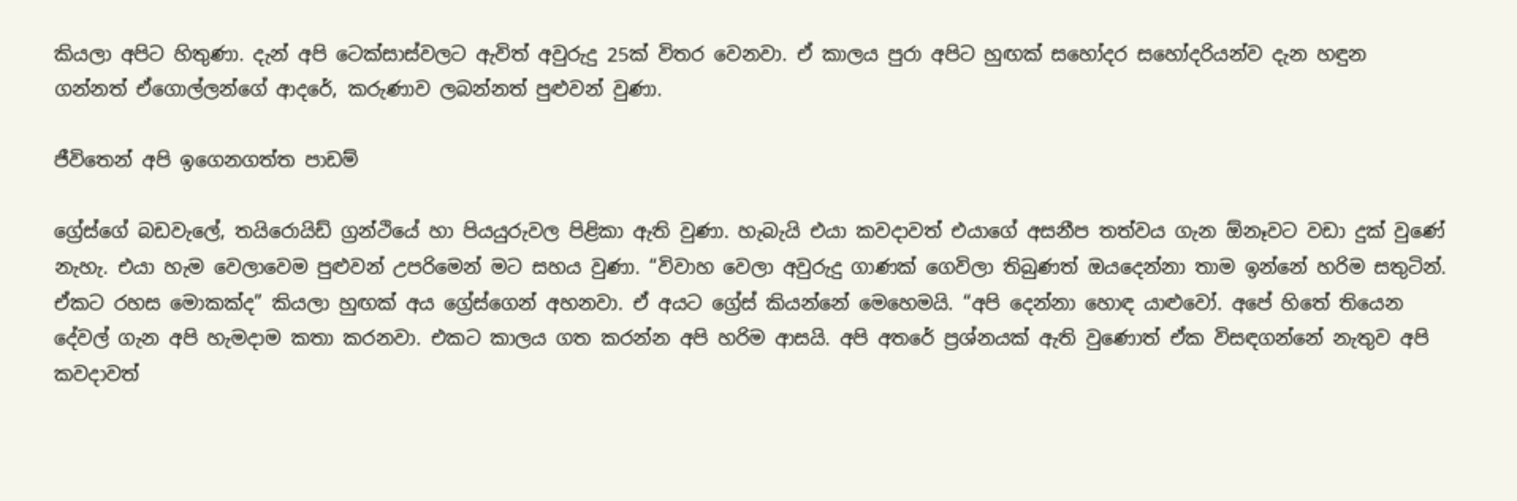කියලා අපිට හිතුණා. දැන් අපි ටෙක්සාස්වලට ඇවිත් අවුරුදු 25ක් විතර වෙනවා. ඒ කාලය පුරා අපිට හුඟක් සහෝදර සහෝදරියන්ව දැන හඳුන ගන්නත් ඒගොල්ලන්ගේ ආදරේ, කරුණාව ලබන්නත් පුළුවන් වුණා.

ජීවිතෙන් අපි ඉගෙනගත්ත පාඩම්

ග්‍රේස්ගේ බඩවැලේ, තයිරොයිඩ් ග්‍රන්ථියේ හා පියයුරුවල පිළිකා ඇති වුණා. හැබැයි එයා කවදාවත් එයාගේ අසනීප තත්වය ගැන ඕනෑවට වඩා දුක් වුණේ නැහැ. එයා හැම වෙලාවෙම පුළුවන් උපරිමෙන් මට සහය වුණා. “විවාහ වෙලා අවුරුදු ගාණක් ගෙවිලා තිබුණත් ඔයදෙන්නා තාම ඉන්නේ හරිම සතුටින්. ඒකට රහස මොකක්ද” කියලා හුඟක් අය ග්‍රේස්ගෙන් අහනවා. ඒ අයට ග්‍රේස් කියන්නේ මෙහෙමයි. “අපි දෙන්නා හොඳ යාළුවෝ. අපේ හිතේ තියෙන දේවල් ගැන අපි හැමදාම කතා කරනවා. එකට කාලය ගත කරන්න අපි හරිම ආසයි. අපි අතරේ ප්‍රශ්නයක් ඇති වුණොත් ඒක විසඳගන්නේ නැතුව අපි කවදාවත්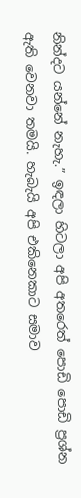නින්දට යන්නේ නැහැ.” ඉඳලා හිටලා අපි අතරෙත් පොඩි පොඩි ප්‍රශ්න ඇති වෙනවා තමයි. හැබැයි අපි එකිනෙකාට සමාව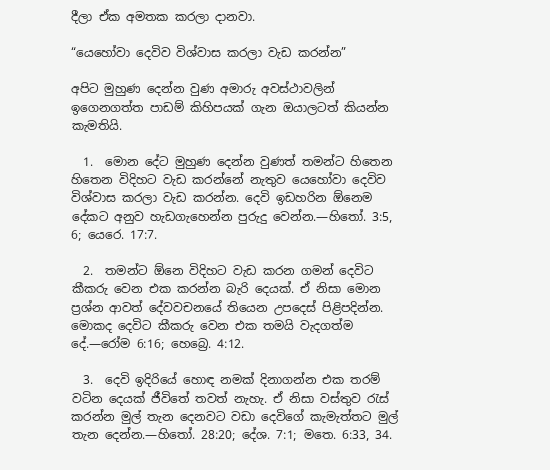දීලා ඒක අමතක කරලා දානවා.

“යෙහෝවා දෙවිව විශ්වාස කරලා වැඩ කරන්න”

අපිට මුහුණ දෙන්න වුණ අමාරු අවස්ථාවලින් ඉගෙනගත්ත පාඩම් කිහිපයක් ගැන ඔයාලටත් කියන්න කැමතියි.

  1.  මොන දේට මුහුණ දෙන්න වුණත් තමන්ට හිතෙන හිතෙන විදිහට වැඩ කරන්නේ නැතුව යෙහෝවා දෙවිව විශ්වාස කරලා වැඩ කරන්න. දෙවි ඉඩහරින ඕනෙම දේකට අනුව හැඩගැහෙන්න පුරුදු වෙන්න.—හිතෝ. 3:5, 6; යෙරෙ. 17:7.

  2.  තමන්ට ඕනෙ විදිහට වැඩ කරන ගමන් දෙවිට කීකරු වෙන එක කරන්න බැරි දෙයක්. ඒ නිසා මොන ප්‍රශ්න ආවත් දේවවචනයේ තියෙන උපදෙස් පිළිපදින්න. මොකද දෙවිට කීකරු වෙන එක තමයි වැදගත්ම දේ.—රෝම 6:16; හෙබ්‍රෙ. 4:12.

  3.  දෙවි ඉදිරියේ හොඳ නමක් දිනාගන්න එක තරම් වටින දෙයක් ජීවිතේ තවත් නැහැ. ඒ නිසා වස්තුව රැස් කරන්න මුල් තැන දෙනවට වඩා දෙවිගේ කැමැත්තට මුල් තැන දෙන්න.—හිතෝ. 28:20; දේශ. 7:1; මතෙ. 6:33, 34.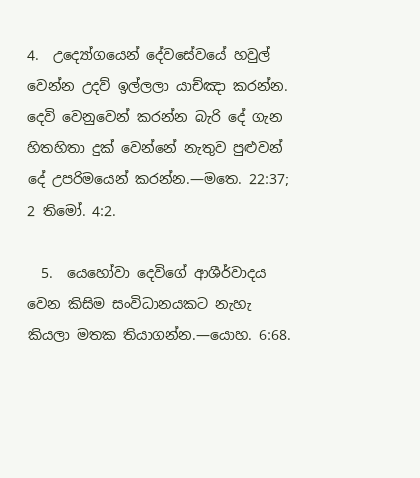4.  උද්‍යෝගයෙන් දේවසේවයේ හවුල් වෙන්න උදව් ඉල්ලලා යාච්ඤා කරන්න. දෙවි වෙනුවෙන් කරන්න බැරි දේ ගැන හිතහිතා දුක් වෙන්නේ නැතුව පුළුවන් දේ උපරිමයෙන් කරන්න.—මතෙ. 22:37; 2 තිමෝ. 4:2.

  5.  යෙහෝවා දෙවිගේ ආශීර්වාදය වෙන කිසිම සංවිධානයකට නැහැ කියලා මතක තියාගන්න.—යොහ. 6:68.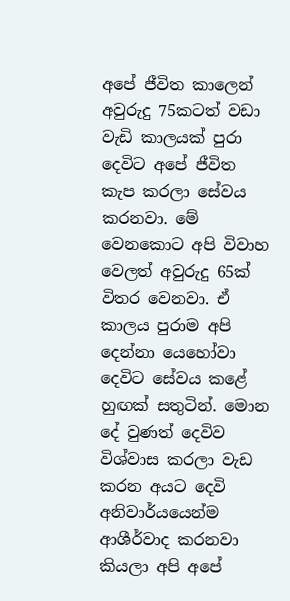අපේ ජීවිත කාලෙන් අවුරුදු 75කටත් වඩා වැඩි කාලයක් පුරා දෙවිට අපේ ජීවිත කැප කරලා සේවය කරනවා. මේ වෙනකොට අපි විවාහ වෙලත් අවුරුදු 65ක් විතර වෙනවා. ඒ කාලය පුරාම අපි දෙන්නා යෙහෝවා දෙවිට සේවය කළේ හුඟක් සතුටින්. මොන දේ වුණත් දෙවිව විශ්වාස කරලා වැඩ කරන අයට දෙවි අනිවාර්යයෙන්ම ආශීර්වාද කරනවා කියලා අපි අපේ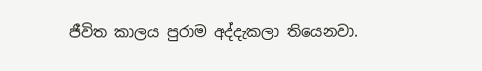ජීවිත කාලය පුරාම අද්දැකලා තියෙනවා.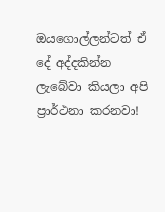ඔයගොල්ලන්ටත් ඒ දේ අද්දකින්න ලැබේවා කියලා අපි ප්‍රාර්ථනා කරනවා!